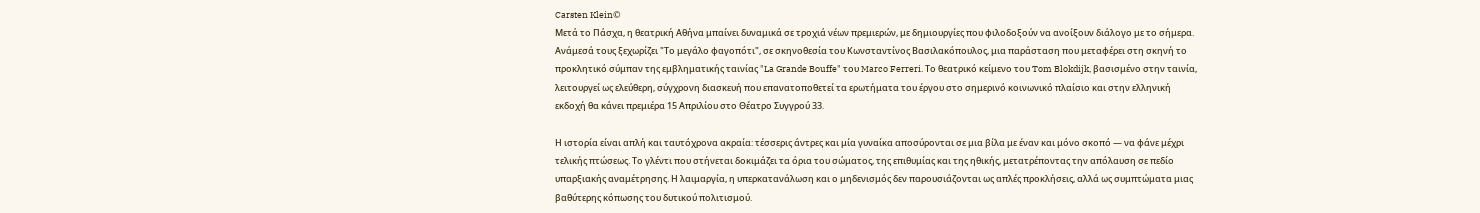Carsten Klein©
Μετά το Πάσχα, η θεατρική Αθήνα μπαίνει δυναμικά σε τροχιά νέων πρεμιερών, με δημιουργίες που φιλοδοξούν να ανοίξουν διάλογο με το σήμερα. Ανάμεσά τους ξεχωρίζει "Το μεγάλο φαγοπότι", σε σκηνοθεσία του Κωνσταντίνος Βασιλακόπουλος, μια παράσταση που μεταφέρει στη σκηνή το προκλητικό σύμπαν της εμβληματικής ταινίας "La Grande Bouffe" του Marco Ferreri. Το θεατρικό κείμενο του Tom Blokdijk, βασισμένο στην ταινία, λειτουργεί ως ελεύθερη, σύγχρονη διασκευή που επανατοποθετεί τα ερωτήματα του έργου στο σημερινό κοινωνικό πλαίσιο και στην ελληνική εκδοχή θα κάνει πρεμιέρα 15 Απριλίου στο Θέατρο Συγγρού 33.

Η ιστορία είναι απλή και ταυτόχρονα ακραία: τέσσερις άντρες και μία γυναίκα αποσύρονται σε μια βίλα με έναν και μόνο σκοπό — να φάνε μέχρι τελικής πτώσεως. Το γλέντι που στήνεται δοκιμάζει τα όρια του σώματος, της επιθυμίας και της ηθικής, μετατρέποντας την απόλαυση σε πεδίο υπαρξιακής αναμέτρησης. Η λαιμαργία, η υπερκατανάλωση και ο μηδενισμός δεν παρουσιάζονται ως απλές προκλήσεις, αλλά ως συμπτώματα μιας βαθύτερης κόπωσης του δυτικού πολιτισμού.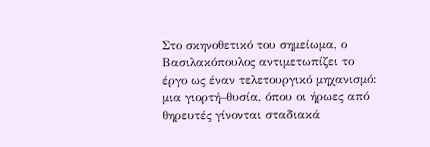Στο σκηνοθετικό του σημείωμα, ο Βασιλακόπουλος αντιμετωπίζει το έργο ως έναν τελετουργικό μηχανισμό: μια γιορτή–θυσία, όπου οι ήρωες από θηρευτές γίνονται σταδιακά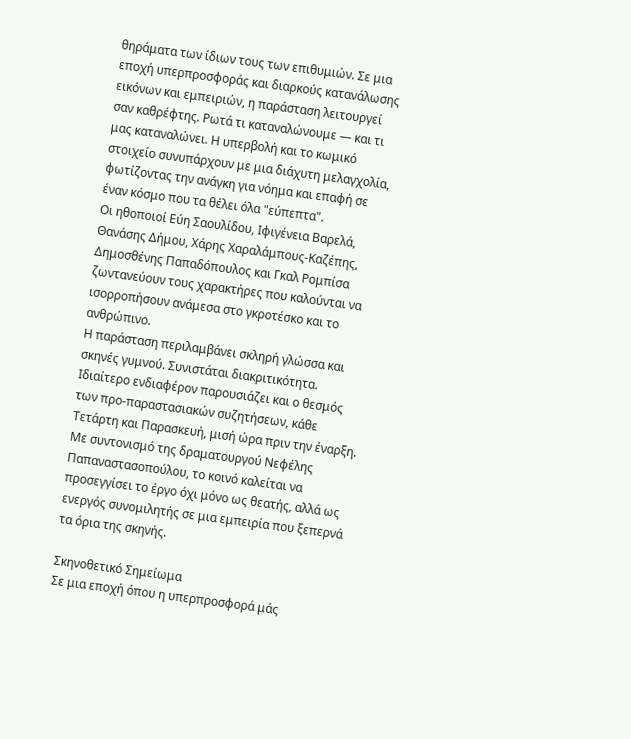θηράματα των ίδιων τους των επιθυμιών. Σε μια εποχή υπερπροσφοράς και διαρκούς κατανάλωσης εικόνων και εμπειριών, η παράσταση λειτουργεί σαν καθρέφτης. Ρωτά τι καταναλώνουμε — και τι μας καταναλώνει. Η υπερβολή και το κωμικό στοιχείο συνυπάρχουν με μια διάχυτη μελαγχολία, φωτίζοντας την ανάγκη για νόημα και επαφή σε έναν κόσμο που τα θέλει όλα "εύπεπτα".
Οι ηθοποιοί Εύη Σαουλίδου, Ιφιγένεια Βαρελά, Θανάσης Δήμου, Χάρης Χαραλάμπους-Καζέπης, Δημοσθένης Παπαδόπουλος και Γκαλ Ρομπίσα ζωντανεύουν τους χαρακτήρες που καλούνται να ισορροπήσουν ανάμεσα στο γκροτέσκο και το ανθρώπινο.
Η παράσταση περιλαμβάνει σκληρή γλώσσα και σκηνές γυμνού. Συνιστάται διακριτικότητα. Ιδιαίτερο ενδιαφέρον παρουσιάζει και ο θεσμός των προ-παραστασιακών συζητήσεων, κάθε Τετάρτη και Παρασκευή, μισή ώρα πριν την έναρξη. Με συντονισμό της δραματουργού Νεφέλης Παπαναστασοπούλου, το κοινό καλείται να προσεγγίσει το έργο όχι μόνο ως θεατής, αλλά ως ενεργός συνομιλητής σε μια εμπειρία που ξεπερνά τα όρια της σκηνής.

Σκηνοθετικό Σημείωμα
Σε μια εποχή όπου η υπερπροσφορά μάς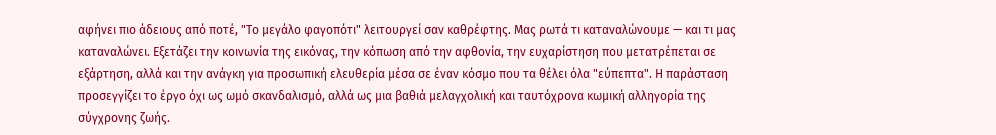αφήνει πιο άδειους από ποτέ, "Το μεγάλο φαγοπότι" λειτουργεί σαν καθρέφτης. Μας ρωτά τι καταναλώνουμε — και τι μας καταναλώνει. Εξετάζει την κοινωνία της εικόνας, την κόπωση από την αφθονία, την ευχαρίστηση που μετατρέπεται σε εξάρτηση, αλλά και την ανάγκη για προσωπική ελευθερία μέσα σε έναν κόσμο που τα θέλει όλα "εύπεπτα". Η παράσταση προσεγγίζει το έργο όχι ως ωμό σκανδαλισμό, αλλά ως μια βαθιά μελαγχολική και ταυτόχρονα κωμική αλληγορία της σύγχρονης ζωής.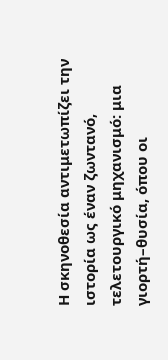Η σκηνοθεσία αντιμετωπίζει την ιστορία ως έναν ζωντανό, τελετουργικό μηχανισμό: μια γιορτή–θυσία, όπου οι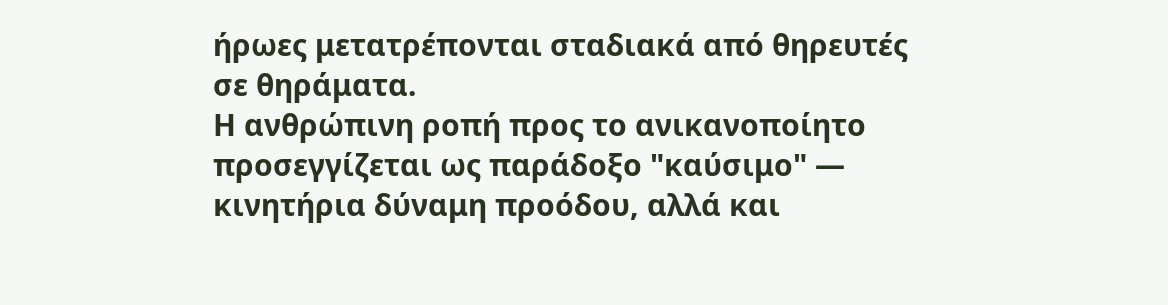ήρωες μετατρέπονται σταδιακά από θηρευτές σε θηράματα.
Η ανθρώπινη ροπή προς το ανικανοποίητο προσεγγίζεται ως παράδοξο "καύσιμο" — κινητήρια δύναμη προόδου, αλλά και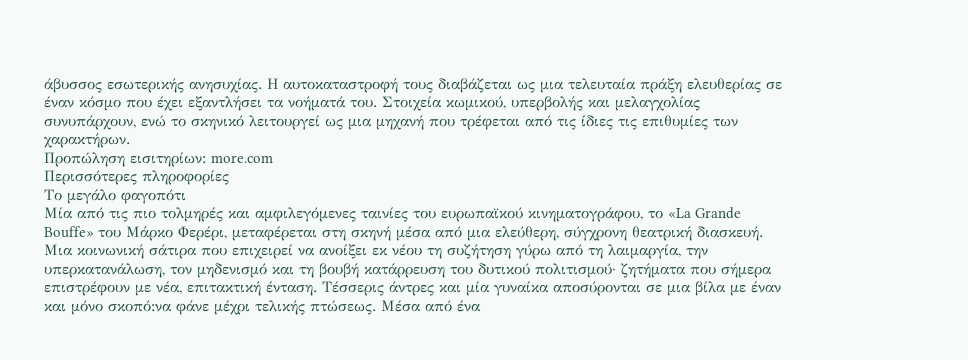άβυσσος εσωτερικής ανησυχίας. Η αυτοκαταστροφή τους διαβάζεται ως μια τελευταία πράξη ελευθερίας σε έναν κόσμο που έχει εξαντλήσει τα νοήματά του. Στοιχεία κωμικού, υπερβολής και μελαγχολίας συνυπάρχουν, ενώ το σκηνικό λειτουργεί ως μια μηχανή που τρέφεται από τις ίδιες τις επιθυμίες των χαρακτήρων.
Προπώληση εισιτηρίων: more.com
Περισσότερες πληροφορίες
Το μεγάλο φαγοπότι
Μία από τις πιο τολμηρές και αμφιλεγόμενες ταινίες του ευρωπαϊκού κινηματογράφου, το «La Grande Bouffe» του Μάρκο Φερέρι, μεταφέρεται στη σκηνή μέσα από μια ελεύθερη, σύγχρονη θεατρική διασκευή. Μια κοινωνική σάτιρα που επιχειρεί να ανοίξει εκ νέου τη συζήτηση γύρω από τη λαιμαργία, την υπερκατανάλωση, τον μηδενισμό και τη βουβή κατάρρευση του δυτικού πολιτισμού· ζητήματα που σήμερα επιστρέφουν με νέα, επιτακτική ένταση. Τέσσερις άντρες και μία γυναίκα αποσύρονται σε μια βίλα με έναν και μόνο σκοπό:να φάνε μέχρι τελικής πτώσεως. Μέσα από ένα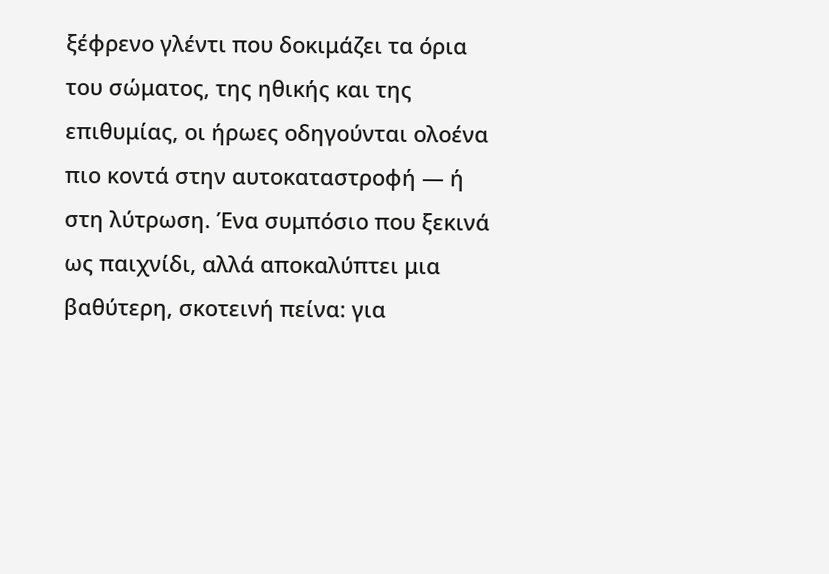ξέφρενο γλέντι που δοκιμάζει τα όρια του σώματος, της ηθικής και της επιθυμίας, οι ήρωες οδηγούνται ολοένα πιο κοντά στην αυτοκαταστροφή — ή στη λύτρωση. Ένα συμπόσιο που ξεκινά ως παιχνίδι, αλλά αποκαλύπτει μια βαθύτερη, σκοτεινή πείνα: για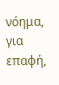νόημα, για επαφή,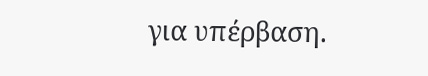για υπέρβαση.